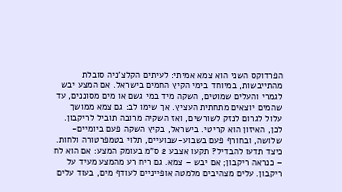הפרדוקס השני הוא צמא אמיתי: לעיתים הקלצ'ניה סובלת מהתייבשות, במיוחד בימי הקיץ החמים בישראל. אם המצע יבש לגמרי והעלים שמוטים, השקה מיד במי גשם או מים מסוננים, עד שהמים יוצאים מתחתית העציץ. אך שימו לב: גם צמא ממושך עלול לגרום לנזק לשורשים, ואז השקיה מרובה תוביל לריקבון. לכן, האיזון הוא קריטי. בישראל, בקיץ השקה פעם ביומיים-שלושה, ובחורף פעם בשבוע-שבועיים, תלוי בטמפרטורה ולחות.
כיצד תדעו להבדיל? תקעו אצבע 2 ס"מ בעומק המצע: אם הוא לח – כנראה ריקבון; אם יבש – צמא. גם ריח רע מהמצע מעיד על ריקבון. עלים מצהיבים מלמטה אופייניים לעודף מים, בעוד עלים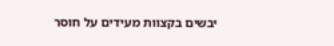יבשים בקצוות מעידים על חוסר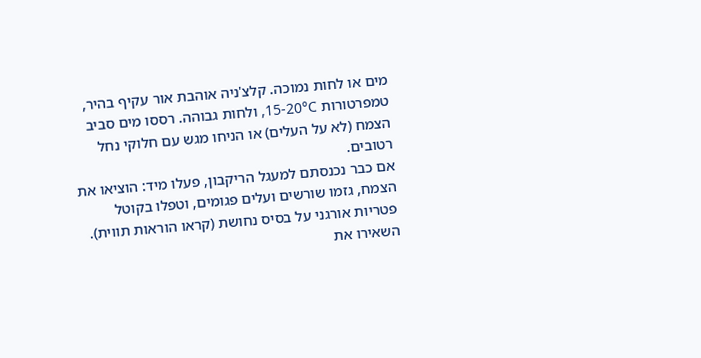מים או לחות נמוכה. קלצ'ניה אוהבת אור עקיף בהיר, טמפרטורות 15-20°C, ולחות גבוהה. רססו מים סביב הצמח (לא על העלים) או הניחו מגש עם חלוקי נחל רטובים.
אם כבר נכנסתם למעגל הריקבון, פעלו מיד: הוציאו את הצמח, גזמו שורשים ועלים פגומים, וטפלו בקוטל פטריות אורגני על בסיס נחושת (קראו הוראות תווית). השאירו את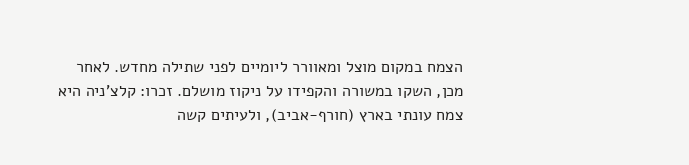הצמח במקום מוצל ומאוורר ליומיים לפני שתילה מחדש. לאחר מכן, השקו במשורה והקפידו על ניקוז מושלם. זכרו: קלצ'ניה היא צמח עונתי בארץ (חורף-אביב), ולעיתים קשה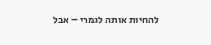להחיות אותה לגמרי – אבל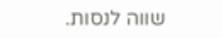שווה לנסות.